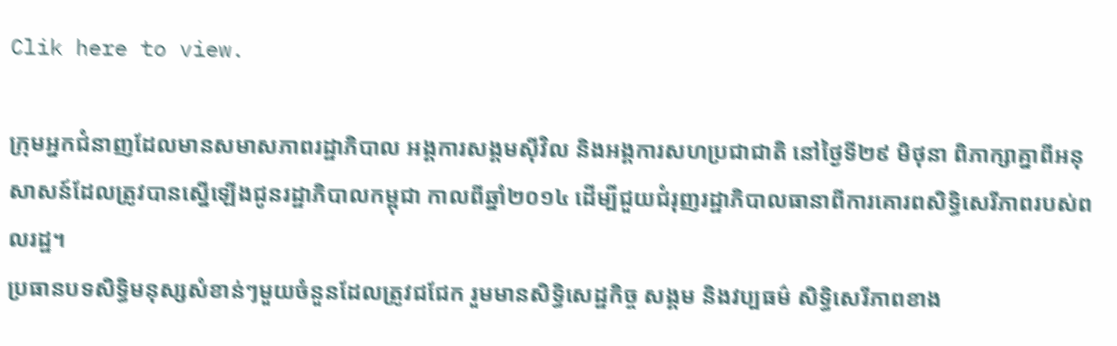Clik here to view.

ក្រុមអ្នកជំនាញដែលមានសមាសភាពរដ្ឋាភិបាល អង្គការសង្គមស៊ីវិល និងអង្គការសហប្រជាជាតិ នៅថ្ងៃទី២៩ មិថុនា ពិភាក្សាគ្នាពីអនុសាសន៍ដែលត្រូវបានស្នើឡើងជូនរដ្ឋាភិបាលកម្ពុជា កាលពីឆ្នាំ២០១៤ ដើម្បីជួយជំរុញរដ្ឋាភិបាលធានាពីការគោរពសិទ្ធិសេរីភាពរបស់ពលរដ្ឋ។
ប្រធានបទសិទ្ធិមនុស្សសំខាន់ៗមួយចំនួនដែលត្រូវជជែក រួមមានសិទ្ធិសេដ្ឋកិច្ច សង្គម និងវប្បធម៌ សិទ្ធិសេរីភាពខាង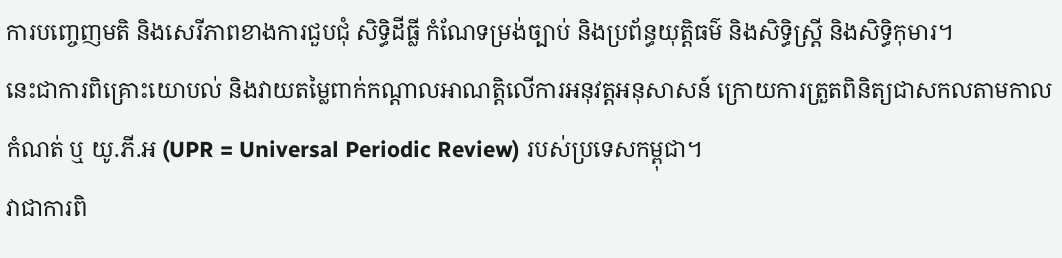ការបញ្ចេញមតិ និងសេរីភាពខាងការជួបជុំ សិទ្ធិដីធ្លី កំណែទម្រង់ច្បាប់ និងប្រព័ន្ធយុត្តិធម៌ និងសិទ្ធិស្ត្រី និងសិទ្ធិកុមារ។
នេះជាការពិគ្រោះយោបល់ និងវាយតម្លៃពាក់កណ្ដាលអាណត្តិលើការអនុវត្តអនុសាសន៍ ក្រោយការត្រួតពិនិត្យជាសកលតាមកាលកំណត់ ឬ យូ.ភី.អ (UPR = Universal Periodic Review) របស់ប្រទេសកម្ពុជា។
វាជាការពិ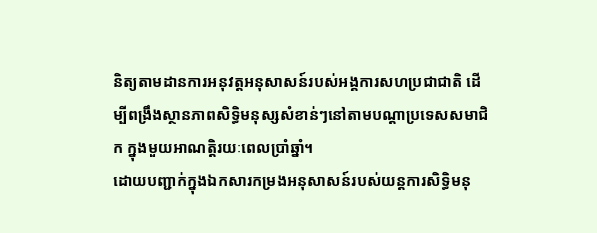និត្យតាមដានការអនុវត្តអនុសាសន៍របស់អង្គការសហប្រជាជាតិ ដើម្បីពង្រឹងស្ថានភាពសិទ្ធិមនុស្សសំខាន់ៗនៅតាមបណ្ដាប្រទេសសមាជិក ក្នុងមួយអាណត្តិរយៈពេលប្រាំឆ្នាំ។
ដោយបញ្ជាក់ក្នុងឯកសារកម្រងអនុសាសន៍របស់យន្តការសិទ្ធិមនុ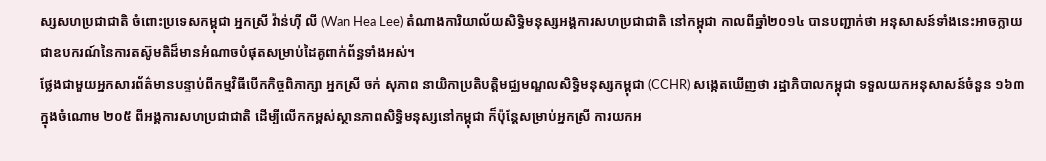ស្សសហប្រជាជាតិ ចំពោះប្រទេសកម្ពុជា អ្នកស្រី វ៉ាន់ហ៊ី លី (Wan Hea Lee) តំណាងការិយាល័យសិទ្ធិមនុស្សអង្គការសហប្រជាជាតិ នៅកម្ពុជា កាលពីឆ្នាំ២០១៤ បានបញ្ជាក់ថា អនុសាសន៍ទាំងនេះអាចក្លាយជាឧបករណ៍នៃការតស៊ូមតិដ៏មានអំណាចបំផុតសម្រាប់ដៃគូពាក់ព័ន្ធទាំងអស់។
ថ្លែងជាមួយអ្នកសារព័ត៌មានបន្ទាប់ពីកម្មវិធីបើកកិច្ចពិភាក្សា អ្នកស្រី ចក់ សុភាព នាយិកាប្រតិបត្តិមជ្ឈមណ្ឌលសិទ្ធិមនុស្សកម្ពុជា (CCHR) សង្កេតឃើញថា រដ្ឋាភិបាលកម្ពុជា ទទួលយកអនុសាសន៍ចំនួន ១៦៣ ក្នុងចំណោម ២០៥ ពីអង្គការសហប្រជាជាតិ ដើម្បីលើកកម្ពស់ស្ថានភាពសិទ្ធិមនុស្សនៅកម្ពុជា ក៏ប៉ុន្តែសម្រាប់អ្នកស្រី ការយកអ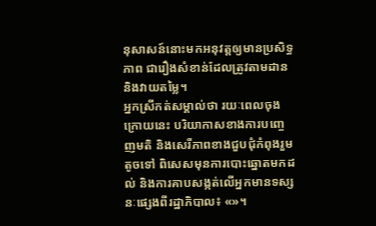នុសាសន៍នោះមកអនុវត្តឲ្យមានប្រសិទ្ធភាព ជារឿងសំខាន់ដែលត្រូវតាមដាន និងវាយតម្លៃ។
អ្នកស្រីកត់សម្គាល់ថា រយៈពេលចុងក្រោយនេះ បរិយាកាសខាងការបញ្ចេញមតិ និងសេរីភាពខាងជួបជុំកំពុងរួមតូចទៅ ពិសេសមុនការបោះឆ្នោតមកដល់ និងការគាបសង្កត់លើអ្នកមានទស្សនៈផ្សេងពីរដ្ឋាភិបាល៖ «»។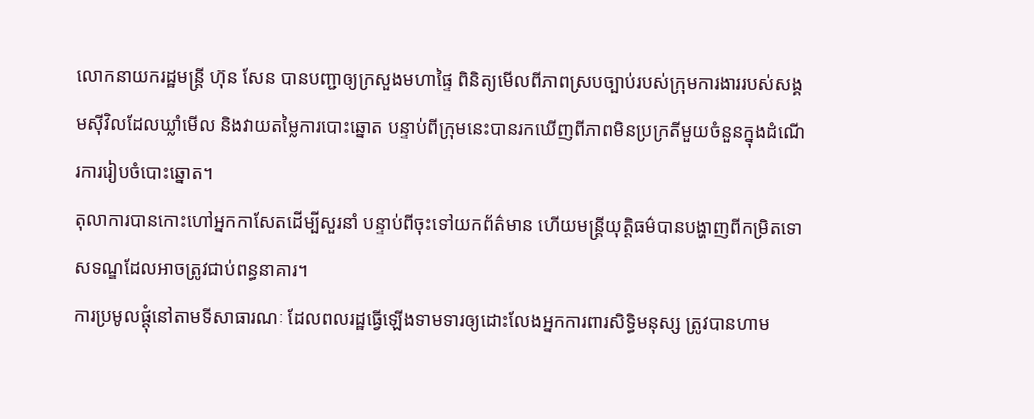លោកនាយករដ្ឋមន្ត្រី ហ៊ុន សែន បានបញ្ជាឲ្យក្រសួងមហាផ្ទៃ ពិនិត្យមើលពីភាពស្របច្បាប់របស់ក្រុមការងាររបស់សង្គមស៊ីវិលដែលឃ្លាំមើល និងវាយតម្លៃការបោះឆ្នោត បន្ទាប់ពីក្រុមនេះបានរកឃើញពីភាពមិនប្រក្រតីមួយចំនួនក្នុងដំណើរការរៀបចំបោះឆ្នោត។
តុលាការបានកោះហៅអ្នកកាសែតដើម្បីសួរនាំ បន្ទាប់ពីចុះទៅយកព័ត៌មាន ហើយមន្ត្រីយុត្តិធម៌បានបង្ហាញពីកម្រិតទោសទណ្ឌដែលអាចត្រូវជាប់ពន្ធនាគារ។
ការប្រមូលផ្តុំនៅតាមទីសាធារណៈ ដែលពលរដ្ឋធ្វើឡើងទាមទារឲ្យដោះលែងអ្នកការពារសិទ្ធិមនុស្ស ត្រូវបានហាម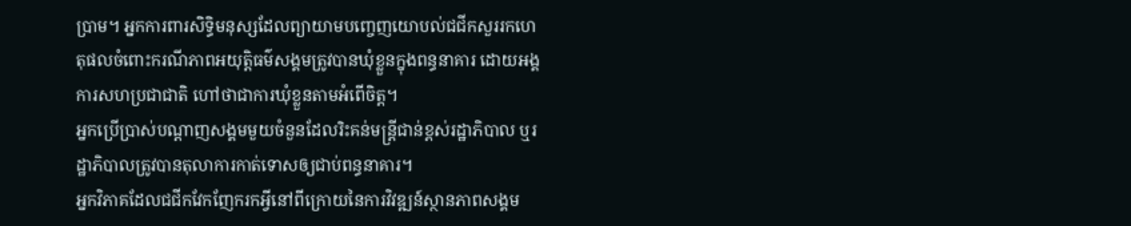ប្រាម។ អ្នកការពារសិទ្ធិមនុស្សដែលព្យាយាមបញ្ចេញយោបល់ជជីកសួររកហេតុផលចំពោះករណីភាពអយុត្តិធម៌សង្គមត្រូវបានឃុំខ្លួនក្នុងពន្ធនាគារ ដោយអង្គការសហប្រជាជាតិ ហៅថាជាការឃុំខ្លួនតាមអំពើចិត្ត។
អ្នកប្រើប្រាស់បណ្ដាញសង្គមមួយចំនួនដែលរិះគន់មន្ត្រីជាន់ខ្ពស់រដ្ឋាភិបាល ឬរដ្ឋាភិបាលត្រូវបានតុលាការកាត់ទោសឲ្យជាប់ពន្ធនាគារ។
អ្នកវិភាគដែលជជីកវែកញែករកអ្វីនៅពីក្រោយនៃការវិវឌ្ឍន៍ស្ថានភាពសង្គម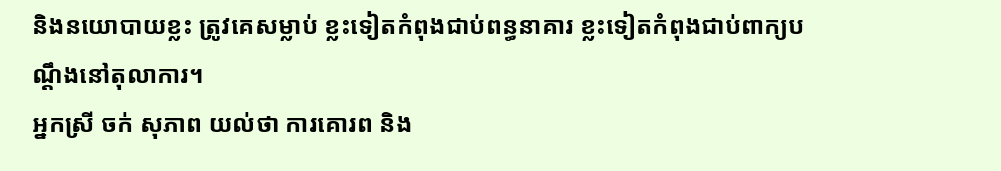និងនយោបាយខ្លះ ត្រូវគេសម្លាប់ ខ្លះទៀតកំពុងជាប់ពន្ធនាគារ ខ្លះទៀតកំពុងជាប់ពាក្យបណ្ដឹងនៅតុលាការ។
អ្នកស្រី ចក់ សុភាព យល់ថា ការគោរព និង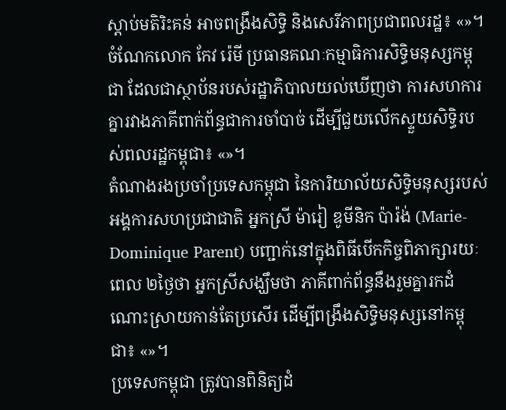ស្តាប់មតិរិះគន់ អាចពង្រឹងសិទ្ធិ និងសេរីភាពប្រជាពលរដ្ឋ៖ «»។
ចំណែកលោក កែវ រ៉េមី ប្រធានគណៈកម្មាធិការសិទ្ធិមនុស្សកម្ពុជា ដែលជាស្ថាប័នរបស់រដ្ឋាភិបាលយល់ឃើញថា ការសហការគ្នារវាងភាគីពាក់ព័ន្ធជាការចាំបាច់ ដើម្បីជួយលើកស្ទួយសិទ្ធិរបស់ពលរដ្ឋកម្ពុជា៖ «»។
តំណាងរងប្រចាំប្រទេសកម្ពុជា នៃការិយាល័យសិទ្ធិមនុស្សរបស់អង្គការសហប្រជាជាតិ អ្នកស្រី ម៉ារៀ ឌូមីនិក ប៉ារ៉ង់ (Marie-Dominique Parent) បញ្ជាក់នៅក្នុងពិធីបើកកិច្ចពិភាក្សារយៈពេល ២ថ្ងៃថា អ្នកស្រីសង្ឃឹមថា ភាគីពាក់ព័ន្ធនឹងរួមគ្នារកដំណោះស្រាយកាន់តែប្រសើរ ដើម្បីពង្រឹងសិទ្ធិមនុស្សនៅកម្ពុជា៖ «»។
ប្រទេសកម្ពុជា ត្រូវបានពិនិត្យដំ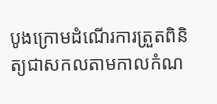បូងក្រោមដំណើរការត្រួតពិនិត្យជាសកលតាមកាលកំណ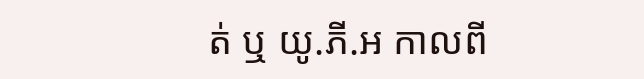ត់ ឬ យូ.ភី.អ កាលពី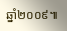ឆ្នាំ២០០៩៕